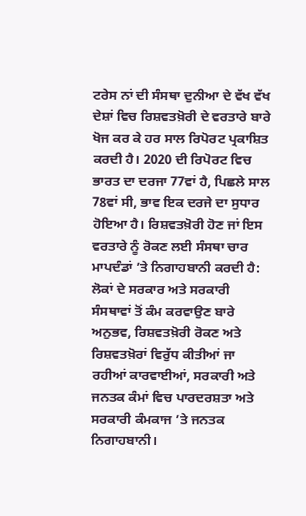ਟਰੇਸ ਨਾਂ ਦੀ ਸੰਸਥਾ ਦੁਨੀਆ ਦੇ ਵੱਖ ਵੱਖ ਦੇਸ਼ਾਂ ਵਿਚ ਰਿਸ਼ਵਤਖ਼ੋਰੀ ਦੇ ਵਰਤਾਰੇ ਬਾਰੇ ਖੋਜ ਕਰ ਕੇ ਹਰ ਸਾਲ ਰਿਪੋਰਟ ਪ੍ਰਕਾਸ਼ਿਤ ਕਰਦੀ ਹੈ। 2020 ਦੀ ਰਿਪੋਰਟ ਵਿਚ ਭਾਰਤ ਦਾ ਦਰਜਾ 77ਵਾਂ ਹੈ, ਪਿਛਲੇ ਸਾਲ 78ਵਾਂ ਸੀ, ਭਾਵ ਇਕ ਦਰਜੇ ਦਾ ਸੁਧਾਰ ਹੋਇਆ ਹੈ। ਰਿਸ਼ਵਤਖ਼ੋਰੀ ਹੋਣ ਜਾਂ ਇਸ ਵਰਤਾਰੇ ਨੂੰ ਰੋਕਣ ਲਈ ਸੰਸਥਾ ਚਾਰ ਮਾਪਦੰਡਾਂ ’ਤੇ ਨਿਗਾਹਬਾਨੀ ਕਰਦੀ ਹੈ: ਲੋਕਾਂ ਦੇ ਸਰਕਾਰ ਅਤੇ ਸਰਕਾਰੀ ਸੰਸਥਾਵਾਂ ਤੋਂ ਕੰਮ ਕਰਵਾਉਣ ਬਾਰੇ ਅਨੁਭਵ, ਰਿਸ਼ਵਤਖ਼ੋਰੀ ਰੋਕਣ ਅਤੇ ਰਿਸ਼ਵਤਖ਼ੋਰਾਂ ਵਿਰੁੱਧ ਕੀਤੀਆਂ ਜਾ ਰਹੀਆਂ ਕਾਰਵਾਈਆਂ, ਸਰਕਾਰੀ ਅਤੇ ਜਨਤਕ ਕੰਮਾਂ ਵਿਚ ਪਾਰਦਰਸ਼ਤਾ ਅਤੇ ਸਰਕਾਰੀ ਕੰਮਕਾਜ ’ਤੇ ਜਨਤਕ ਨਿਗਾਹਬਾਨੀ।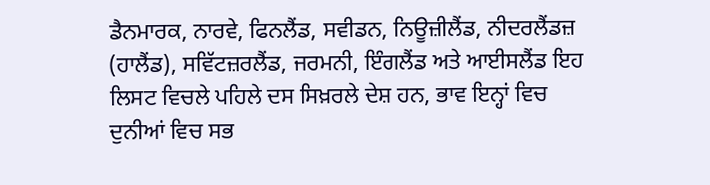ਡੈਨਮਾਰਕ, ਨਾਰਵੇ, ਫਿਨਲੈਂਡ, ਸਵੀਡਨ, ਨਿਊਜ਼ੀਲੈਂਡ, ਨੀਦਰਲੈਂਡਜ਼ (ਹਾਲੈਂਡ), ਸਵਿੱਟਜ਼ਰਲੈਂਡ, ਜਰਮਨੀ, ਇੰਗਲੈਂਡ ਅਤੇ ਆਈਸਲੈਂਡ ਇਹ ਲਿਸਟ ਵਿਚਲੇ ਪਹਿਲੇ ਦਸ ਸਿਖ਼ਰਲੇ ਦੇਸ਼ ਹਨ, ਭਾਵ ਇਨ੍ਹਾਂ ਵਿਚ ਦੁਨੀਆਂ ਵਿਚ ਸਭ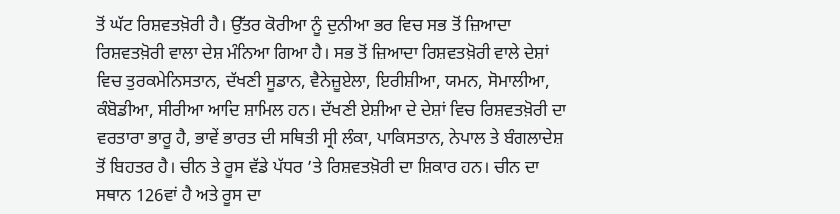ਤੋਂ ਘੱਟ ਰਿਸ਼ਵਤਖ਼ੋਰੀ ਹੈ। ਉੱਤਰ ਕੋਰੀਆ ਨੂੰ ਦੁਨੀਆ ਭਰ ਵਿਚ ਸਭ ਤੋਂ ਜ਼ਿਆਦਾ ਰਿਸ਼ਵਤਖ਼ੋਰੀ ਵਾਲਾ ਦੇਸ਼ ਮੰਨਿਆ ਗਿਆ ਹੈ। ਸਭ ਤੋਂ ਜ਼ਿਆਦਾ ਰਿਸ਼ਵਤਖ਼ੋਰੀ ਵਾਲੇ ਦੇਸ਼ਾਂ ਵਿਚ ਤੁਰਕਮੇਨਿਸਤਾਨ, ਦੱਖਣੀ ਸੂਡਾਨ, ਵੈਨੇਜ਼ੂਏਲਾ, ਇਰੀਸ਼ੀਆ, ਯਮਨ, ਸੋਮਾਲੀਆ, ਕੰਬੋਡੀਆ, ਸੀਰੀਆ ਆਦਿ ਸ਼ਾਮਿਲ ਹਨ। ਦੱਖਣੀ ਏਸ਼ੀਆ ਦੇ ਦੇਸ਼ਾਂ ਵਿਚ ਰਿਸ਼ਵਤਖ਼ੋਰੀ ਦਾ ਵਰਤਾਰਾ ਭਾਰੂ ਹੈ, ਭਾਵੇਂ ਭਾਰਤ ਦੀ ਸਥਿਤੀ ਸ੍ਰੀ ਲੰਕਾ, ਪਾਕਿਸਤਾਨ, ਨੇਪਾਲ ਤੇ ਬੰਗਲਾਦੇਸ਼ ਤੋਂ ਬਿਹਤਰ ਹੈ। ਚੀਨ ਤੇ ਰੂਸ ਵੱਡੇ ਪੱਧਰ ’ਤੇ ਰਿਸ਼ਵਤਖ਼ੋਰੀ ਦਾ ਸ਼ਿਕਾਰ ਹਨ। ਚੀਨ ਦਾ ਸਥਾਨ 126ਵਾਂ ਹੈ ਅਤੇ ਰੂਸ ਦਾ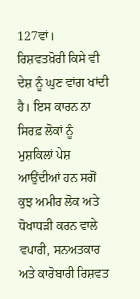127ਵਾਂ।
ਰਿਸ਼ਵਤਖ਼ੋਰੀ ਕਿਸੇ ਵੀ ਦੇਸ਼ ਨੂੰ ਘੁਣ ਵਾਂਗ ਖਾਂਦੀ ਹੈ। ਇਸ ਕਾਰਨ ਨਾ ਸਿਰਫ਼ ਲੋਕਾਂ ਨੂੰ ਮੁਸ਼ਕਿਲਾਂ ਪੇਸ਼ ਆਉਂਦੀਆਂ ਹਨ ਸਗੋਂ ਕੁਝ ਅਮੀਰ ਲੋਕ ਅਤੇ ਧੋਖਾਧੜੀ ਕਰਨ ਵਾਲੇ ਵਪਾਰੀ, ਸਨਅਤਕਾਰ ਅਤੇ ਕਾਰੋਬਾਰੀ ਰਿਸ਼ਵਤ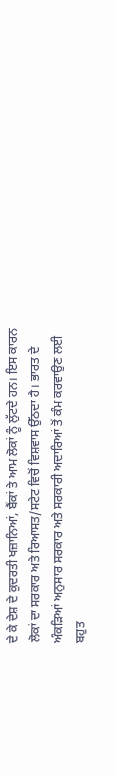ਦੇ ਕੇ ਦੇਸ਼ ਦੇ ਕੁਦਰਤੀ ਖਜ਼ਾਨਿਆਂ, ਬੈਂਕਾਂ ਤੇ ਆਮ ਲੋਕਾਂ ਨੂੰ ਲੁੱਟਦੇ ਹਨ। ਇਸ ਕਾਰਨ ਲੋਕਾਂ ਦਾ ਸਰਕਾਰ ਅਤੇ ਰਿਆਸਤ/ਸਟੇਟ ਵਿਚੋਂ ਵਿਸ਼ਵਾਸ ਉੱਠਦਾ ਹੈ। ਭਾਰਤ ਦੇ ਅੰਕੜਿਆਂ ਅਨੁਸਾਰ ਸਰਕਾਰ ਅਤੇ ਸਰਕਾਰੀ ਅਦਾਰਿਆਂ ਤੋਂ ਕੰਮ ਕਰਵਾਉਣ ਲਈ ਬਹੁਤ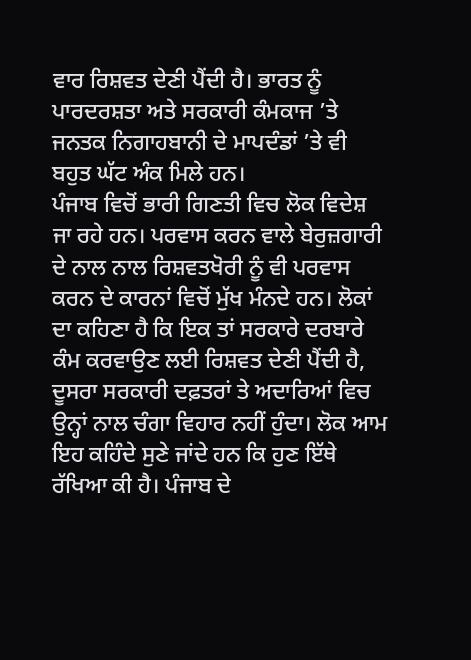ਵਾਰ ਰਿਸ਼ਵਤ ਦੇਣੀ ਪੈਂਦੀ ਹੈ। ਭਾਰਤ ਨੂੰ ਪਾਰਦਰਸ਼ਤਾ ਅਤੇ ਸਰਕਾਰੀ ਕੰਮਕਾਜ ’ਤੇ ਜਨਤਕ ਨਿਗਾਹਬਾਨੀ ਦੇ ਮਾਪਦੰਡਾਂ ’ਤੇ ਵੀ ਬਹੁਤ ਘੱਟ ਅੰਕ ਮਿਲੇ ਹਨ।
ਪੰਜਾਬ ਵਿਚੋਂ ਭਾਰੀ ਗਿਣਤੀ ਵਿਚ ਲੋਕ ਵਿਦੇਸ਼ ਜਾ ਰਹੇ ਹਨ। ਪਰਵਾਸ ਕਰਨ ਵਾਲੇ ਬੇਰੁਜ਼ਗਾਰੀ ਦੇ ਨਾਲ ਨਾਲ ਰਿਸ਼ਵਤਖੋਰੀ ਨੂੰ ਵੀ ਪਰਵਾਸ ਕਰਨ ਦੇ ਕਾਰਨਾਂ ਵਿਚੋਂ ਮੁੱਖ ਮੰਨਦੇ ਹਨ। ਲੋਕਾਂ ਦਾ ਕਹਿਣਾ ਹੈ ਕਿ ਇਕ ਤਾਂ ਸਰਕਾਰੇ ਦਰਬਾਰੇ ਕੰਮ ਕਰਵਾਉਣ ਲਈ ਰਿਸ਼ਵਤ ਦੇਣੀ ਪੈਂਦੀ ਹੈ, ਦੂਸਰਾ ਸਰਕਾਰੀ ਦਫ਼ਤਰਾਂ ਤੇ ਅਦਾਰਿਆਂ ਵਿਚ ਉਨ੍ਹਾਂ ਨਾਲ ਚੰਗਾ ਵਿਹਾਰ ਨਹੀਂ ਹੁੰਦਾ। ਲੋਕ ਆਮ ਇਹ ਕਹਿੰਦੇ ਸੁਣੇ ਜਾਂਦੇ ਹਨ ਕਿ ਹੁਣ ਇੱਥੇ ਰੱਖਿਆ ਕੀ ਹੈ। ਪੰਜਾਬ ਦੇ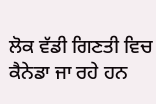ਲੋਕ ਵੱਡੀ ਗਿਣਤੀ ਵਿਚ ਕੈਨੇਡਾ ਜਾ ਰਹੇ ਹਨ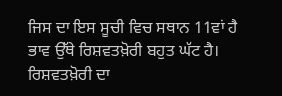ਜਿਸ ਦਾ ਇਸ ਸੂਚੀ ਵਿਚ ਸਥਾਨ 11ਵਾਂ ਹੈ ਭਾਵ ਉੱਥੇ ਰਿਸ਼ਵਤਖ਼ੋਰੀ ਬਹੁਤ ਘੱਟ ਹੈ। ਰਿਸ਼ਵਤਖ਼ੋਰੀ ਦਾ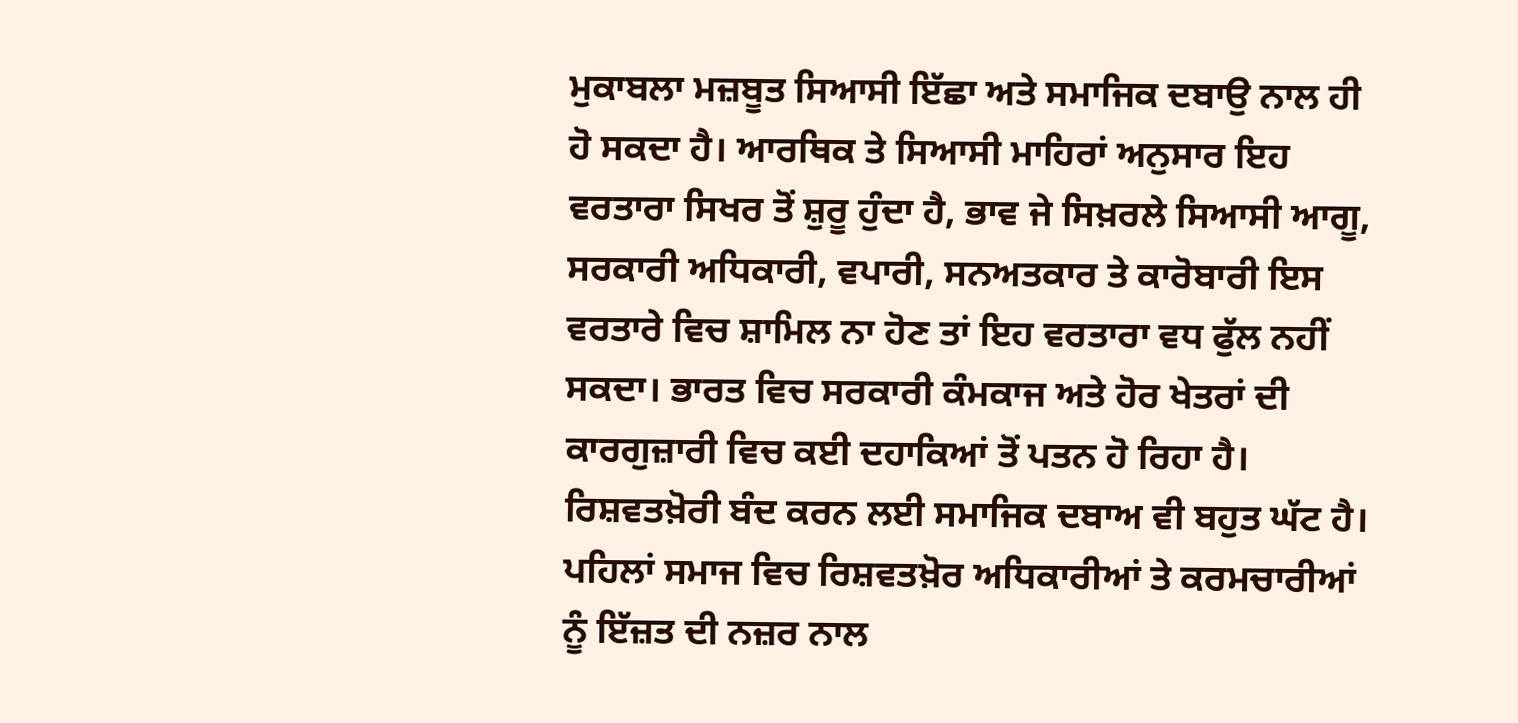ਮੁਕਾਬਲਾ ਮਜ਼ਬੂਤ ਸਿਆਸੀ ਇੱਛਾ ਅਤੇ ਸਮਾਜਿਕ ਦਬਾਉ ਨਾਲ ਹੀ ਹੋ ਸਕਦਾ ਹੈ। ਆਰਥਿਕ ਤੇ ਸਿਆਸੀ ਮਾਹਿਰਾਂ ਅਨੁਸਾਰ ਇਹ ਵਰਤਾਰਾ ਸਿਖਰ ਤੋਂ ਸ਼ੁਰੂ ਹੁੰਦਾ ਹੈ, ਭਾਵ ਜੇ ਸਿਖ਼ਰਲੇ ਸਿਆਸੀ ਆਗੂ, ਸਰਕਾਰੀ ਅਧਿਕਾਰੀ, ਵਪਾਰੀ, ਸਨਅਤਕਾਰ ਤੇ ਕਾਰੋਬਾਰੀ ਇਸ ਵਰਤਾਰੇ ਵਿਚ ਸ਼ਾਮਿਲ ਨਾ ਹੋਣ ਤਾਂ ਇਹ ਵਰਤਾਰਾ ਵਧ ਫੁੱਲ ਨਹੀਂ ਸਕਦਾ। ਭਾਰਤ ਵਿਚ ਸਰਕਾਰੀ ਕੰਮਕਾਜ ਅਤੇ ਹੋਰ ਖੇਤਰਾਂ ਦੀ ਕਾਰਗੁਜ਼ਾਰੀ ਵਿਚ ਕਈ ਦਹਾਕਿਆਂ ਤੋਂ ਪਤਨ ਹੋ ਰਿਹਾ ਹੈ। ਰਿਸ਼ਵਤਖ਼ੋਰੀ ਬੰਦ ਕਰਨ ਲਈ ਸਮਾਜਿਕ ਦਬਾਅ ਵੀ ਬਹੁਤ ਘੱਟ ਹੈ। ਪਹਿਲਾਂ ਸਮਾਜ ਵਿਚ ਰਿਸ਼ਵਤਖ਼ੋਰ ਅਧਿਕਾਰੀਆਂ ਤੇ ਕਰਮਚਾਰੀਆਂ ਨੂੰ ਇੱਜ਼ਤ ਦੀ ਨਜ਼ਰ ਨਾਲ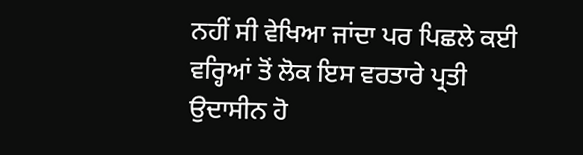ਨਹੀਂ ਸੀ ਵੇਖਿਆ ਜਾਂਦਾ ਪਰ ਪਿਛਲੇ ਕਈ ਵਰ੍ਹਿਆਂ ਤੋਂ ਲੋਕ ਇਸ ਵਰਤਾਰੇ ਪ੍ਰਤੀ ਉਦਾਸੀਨ ਹੋ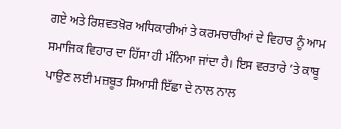ਗਏ ਅਤੇ ਰਿਸ਼ਵਤਖ਼ੋਰ ਅਧਿਕਾਰੀਆਂ ਤੇ ਕਰਮਚਾਰੀਆਂ ਦੇ ਵਿਹਾਰ ਨੂੰ ਆਮ ਸਮਾਜਿਕ ਵਿਹਾਰ ਦਾ ਹਿੱਸਾ ਹੀ ਮੰਨਿਆ ਜਾਂਦਾ ਹੈ। ਇਸ ਵਰਤਾਰੇ ’ਤੇ ਕਾਬੂ ਪਾਉਣ ਲਈ ਮਜ਼ਬੂਤ ਸਿਆਸੀ ਇੱਛਾ ਦੇ ਨਾਲ ਨਾਲ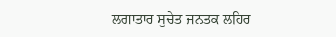ਲਗਾਤਾਰ ਸੁਚੇਤ ਜਨਤਕ ਲਹਿਰ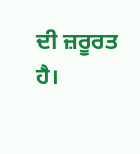ਦੀ ਜ਼ਰੂਰਤ ਹੈ।